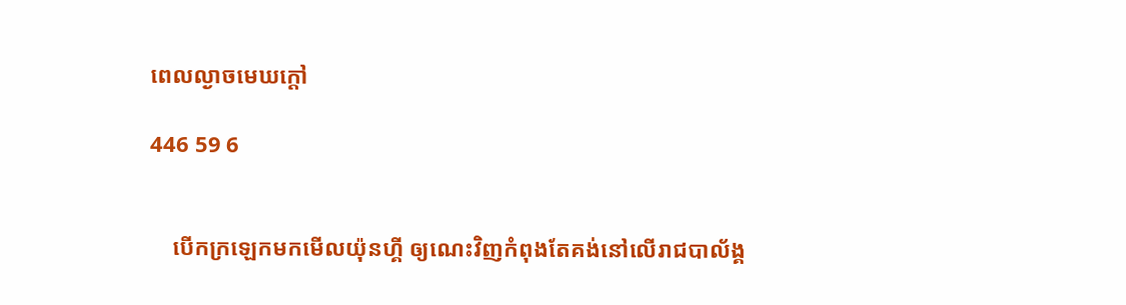ពេលល្ងាចមេឃក្តៅ

446 59 6


    បើកក្រឡេកមកមើលយ៉ុនហ្គី ឲ្យណេះវិញកំពុងតែគង់នៅលើរាជបាល័ង្គ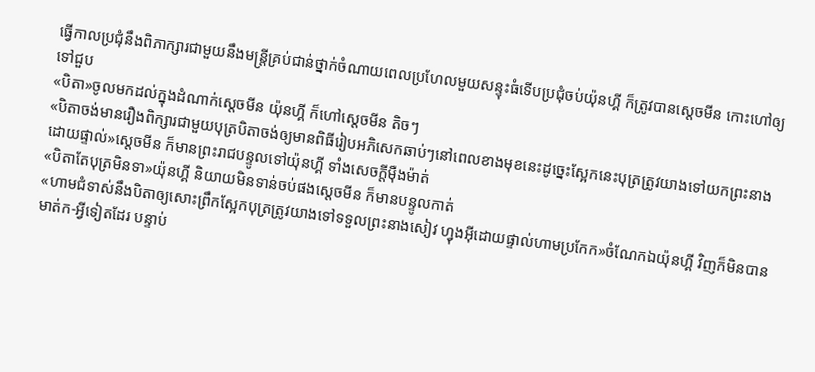ធ្វើកាលប្រជុំនឹងពិភាក្សារជាមួយនឹងមន្ត្រីគ្រប់ជាន់ថ្នាក់ចំណាយពេលប្រហែលមួយសន្ទុះធំទើបប្រជុំចប់យ៉ុនហ្គី ក៏ត្រូវបានស្តេចមីន កោះហៅឲ្យទៅជួប
«បិតា»ចូលមកដល់ក្នុងដំណាក់ស្តេចមីន យ៉ុនហ្គី ក៏ហៅស្តេចមីន តិចៗ
«បិតាចង់មានរឿងពិក្សារជាមួយបុត្របិតាចង់ឲ្យមានពិធីរៀបអភិសេកឆាប់ៗនៅពេលខាងមុខនេះដូច្នេះស្អែកនេះបុត្រត្រូវយាងទៅយកព្រះនាងដោយផ្ទាល់»ស្តេចមីន ក៏មានព្រះរាជបន្ទូលទៅយ៉ុនហ្គី ទាំងសេចក្តីមុឺងម៉ាត់
«បិតាតែបុត្រមិនទា»យ៉ុនហ្គី និយាយមិនទាន់ចប់ផងស្តេចមីន ក៏មានបន្ទូលកាត់
«ហាមជំទាស់នឹងបិតាឲ្យសោះព្រឹកស្អែកបុត្រត្រូវយាងទៅទទួលព្រះនាងសៀវ ហ្វុងអុីដោយផ្ទាល់ហាមប្រកែក»ចំណែកឯយ៉ុនហ្គី វិញក៏មិនបានមាត់ក-អ្វីទៀតដែរ បន្ទាប់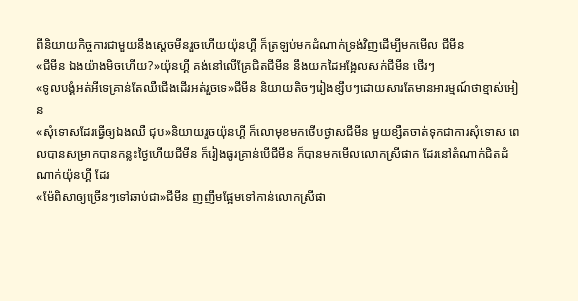ពីនិយាយកិច្ចការជាមួយនឹងស្តេចមីនរួចហើយយ៉ុនហ្គី ក៏ត្រឡប់មកដំណាក់ទ្រង់វិញដើម្បីមកមើល ជីមីន
«ជីមីន ឯងយ៉ាងមិចហើយ?»យ៉ុនហ្គី គង់នៅលើគ្រែជិតជីមីន នឹងយកដៃអង្អែលសក់ជីមីន ថើរៗ
«ទូលបង្គំអត់អីទេគ្រាន់តែឈឺជើងដើរអត់រួចទេ»ជីមីន និយាយតិចៗរៀងខ្សឹបៗដោយសារតែមានអារម្មណ៍ថាខ្មាស់អៀន
«សុំទោសដែរធ្វើឲ្យឯងឈឺ ជុប»និយាយរួចយ៉ុនហ្គី ក៏លោមុខមកថើបថ្ងាសជីមីន មួយខ្សឺតចាត់ទុកជាការសុំទោស ពេលបានសម្រាកបានកន្លះថ្ងៃហើយជីមីន ក៏រៀងធូរគ្រាន់បើជីមីន ក៏បានមកមើលលោកស្រីផាក ដែរនៅតំណាក់ជិតដំណាក់យ៉ុនហ្គី ដែរ
«ម៉ែពិសាឲ្យច្រើនៗទៅឆាប់ជា»ជីមីន ញញឹមផ្អែមទៅកាន់លោកស្រីផា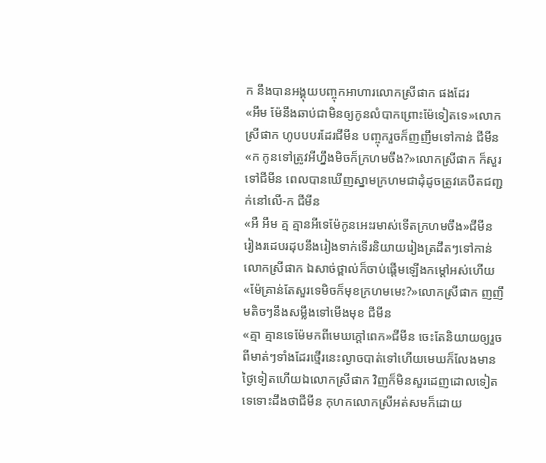ក នឹងបានអង្គុយបញ្ចុកអាហារលោកស្រីផាក ផងដែរ
«អឹម ម៉ែនឹងឆាប់ជាមិនឲ្យកូនលំបាកព្រោះម៉ែទៀតទេ»លោកស្រីផាក ហូបបបរដែរជីមីន បញ្ចុករួចក៏ញញឹមទៅកាន់ ជីមីន
«ក កូនទៅត្រូវអីហ្នឹងមិចក៏ក្រហមចឹង?»លោកស្រីផាក ក៏សួរទៅជីមីន ពេលបានឃើញស្នាមក្រហមជាដុំដូចត្រូវគេបឺតជញ្ជក់នៅលើ-ក ជីមីន
«អឺ អឹម គ្ម គ្មានអីទេម៉ែកូនអេះរមាស់ទើតក្រហមចឹង»ជីមីន រៀងរដេបរដុបនឹងរៀងទាក់ទើរនិយាយរៀងត្រដឹតៗទៅកាន់លោកស្រីផាក ឯសាច់ថ្ពាល់ក៏ចាប់ផ្តើមឡើងកម្តៅអស់ហើយ
«ម៉ែគ្រាន់តែសួរទេមិចក៏មុខក្រហមមេះ?»លោកស្រីផាក ញញឹមតិចៗនឹងសម្លឹងទៅមើងមុខ ជីមីន
«គ្មា គ្មានទេម៉ែមកពីមេឃក្តៅពេក»ជីមីន ចេះតែនិយាយឲ្យរួចពីមាត់ៗទាំងដែរថ្មើរនេះល្ងាចបាត់ទៅហើយមេឃក៏លែងមានថ្ងៃទៀតហើយឯលោកស្រីផាក វិញក៏មិនសួរដេញដោលទៀតទេទោះដឹងថាជីមីន កុហកលោកស្រីអត់សមក៏ដោយ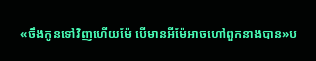«ចឹងកូនទៅវិញហើយម៉ែ បើមានអីម៉ែអាចហៅពួកនាងបាន»ប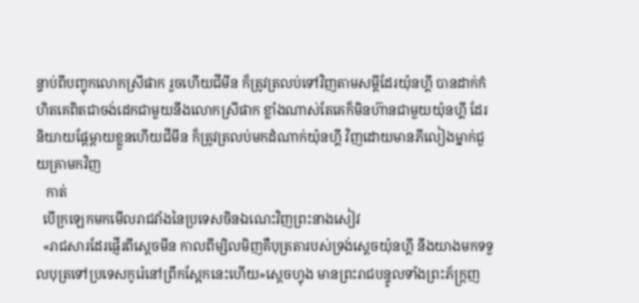ន្ទាប់ពីបញ្ចុកលោកស្រីផាក រួចហើយជីមីន ក៏ត្រូវត្រលប់ទៅវិញតាមសម្តីដែរយ៉ុនហ្គី បានដាក់កំហិតគេពិតជាចង់ដេកជាមួយនឹងលោកស្រីផាក ខ្លាំងណាស់តែគេក៏មិនហ៊ានជាមួយយ៉ុនហ្គី ដែរនិយាយផ្តែម្តាយខ្លួនហើយជីមីន ក៏ត្រូវត្រលប់មកដំណាក់យ៉ុនហ្គី វិញដោយមានភីលៀងម្នាក់ជួយគ្រាមកវិញ
   កាត់
  បើក្រឡេកមកមើលរាជវាំងនៃប្រទេសចិនឯណេះវិញព្រះនាងសៀវ
  «រាជសារដែរផ្ញើរពីស្តេចមីន កាលពីម្សិលមិញគឺបុត្រតារបស់ទ្រង់ស្តេចយ៉ុនហ្គី នឹងយាងមកទទួលបុត្រទៅប្រទេសកូរ៉េនៅព្រឹកស្អែកនេះហើយ»ស្តេចហ្វុង មានព្រះរាជបន្ទូលទាំងព្រះភ័ក្ត្រញ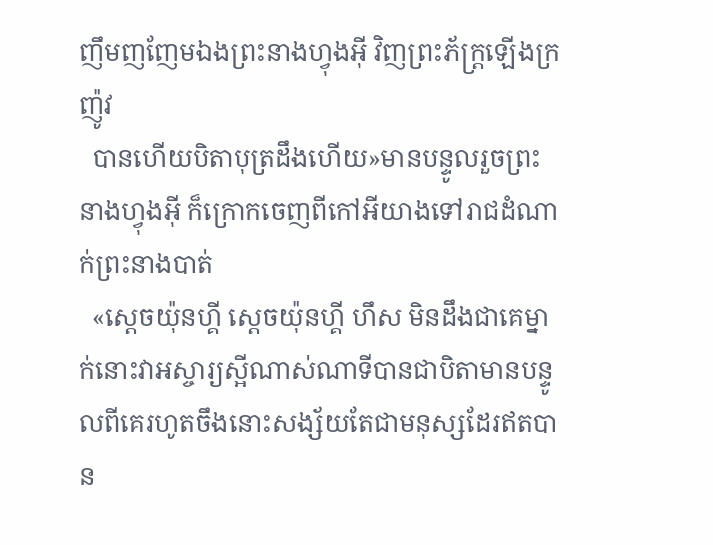ញឹមញញែមឯងព្រះនាងហ្វុងអុី វិញព្រះភ័ក្រ្តឡើងក្រញ៉ូវ
  បានហើយបិតាបុត្រដឹងហើយ»មានបន្ទូលរួចព្រះនាងហ្វុងអុី ក៏ក្រោកចេញពីកៅអីយាងទៅរាជដំណាក់ព្រះនាងបាត់
  «ស្តេចយ៉ុនហ្គី ស្តេចយ៉ុនហ្គី ហឹស មិនដឹងជាគេម្នាក់នោះវាអស្ចារ្យស្អីណាស់ណាទីបានជាបិតាមានបន្ទូលពីគេរហូតចឹងនោះសង្ស័យតែជាមនុស្សដែរឥតបាន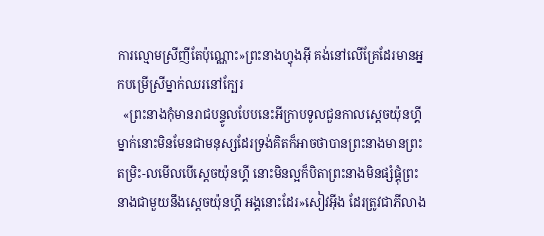ការល្មោមស្រីញីតែប៉ុណ្ណោះ»ព្រះនាងហ្វុងអុី គង់នៅលើគ្រែដែរមានអ្នកបម្រើស្រីម្នាក់ឈរនៅក្បែរ
  «ព្រះនាងកុំមានរាជបន្ទូលបែបនេះអីក្រាបទូលជួនកាលស្តេចយ៉ុនហ្គី ម្នាក់នោះមិនមែនជាមនុស្សដែរទ្រង់គិតក៏អាចថាបានព្រះនាងមានព្រះតម្រិះ-លមើលបើស្តេចយ៉ុនហ្គី នោះមិនល្អក៏បិតាព្រះនាងមិនផ្សំផ្គុំព្រះនាងជាមួយនឹងស្តេចយ៉ុនហ្គី អង្គនោះដែរ»សៀវអុីង ដែរត្រូវជាភីលាង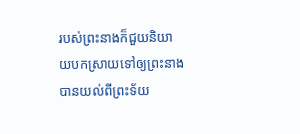របស់ព្រះនាងក៏ជួយនិយាយបកស្រាយទៅឲ្យព្រះនាងបានយល់ពីព្រះទ័យ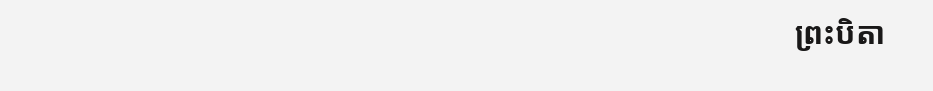ព្រះបិតា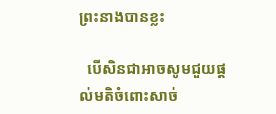ព្រះនាងបានខ្លះ

  បើសិនជាអាចសូមជួយផ្តល់មតិចំពោះសាច់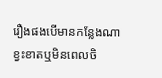រឿងផងបើមានកន្លែងណាខ្វះខាតឬមិនពេលចិ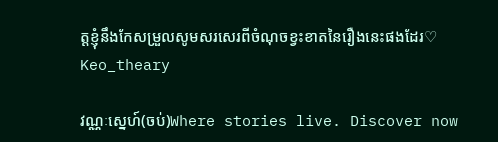ត្តខ្ញុំនឹងកែសម្រួលសូមសរសេរពីចំណុចខ្វះខាតនៃរឿងនេះផងដែរ♡
Keo_theary

វណ្ណៈស្នេហ៍(ចប់)Where stories live. Discover now